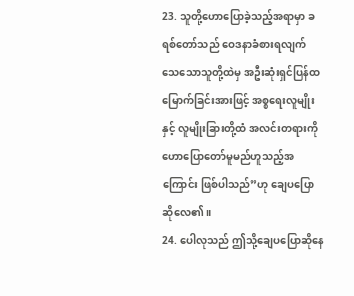23. သူတို့ဟောပြောခဲ့သည့်အရာမှာ ခရစ်တော်သည် ဝေဒနာခံစားရလျက် သေသောသူတို့ထဲမှ အဦးဆုံးရှင်ပြန်ထမြောက်ခြင်းအားဖြင့် အစ္စရေးလူမျိုးနှင့် လူမျိုးခြားတို့ထံ အလင်းတရားကိုဟောပြောတော်မူမည်ဟူသည့်အကြောင်း ဖြစ်ပါသည်”ဟု ချေပပြောဆိုလေ၏။
24. ပေါလုသည် ဤသို့ချေပပြောဆိုနေ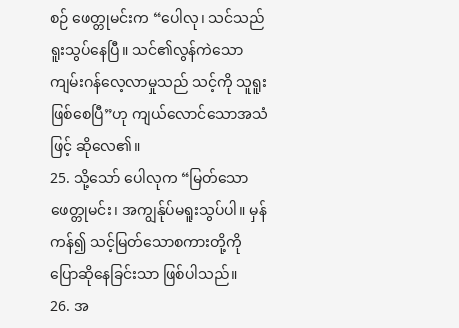စဉ် ဖေတ္တုမင်းက “ပေါလု၊ သင်သည်ရူးသွပ်နေပြီ။ သင်၏လွန်ကဲသောကျမ်းဂန်လေ့လာမှုသည် သင့်ကို သူရူးဖြစ်စေပြီ”ဟု ကျယ်လောင်သောအသံဖြင့် ဆိုလေ၏။
25. သို့သော် ပေါလုက “မြတ်သောဖေတ္တုမင်း၊ အကျွန်ုပ်မရူးသွပ်ပါ။ မှန်ကန်၍ သင့်မြတ်သောစကားတို့ကို ပြောဆိုနေခြင်းသာ ဖြစ်ပါသည်။
26. အ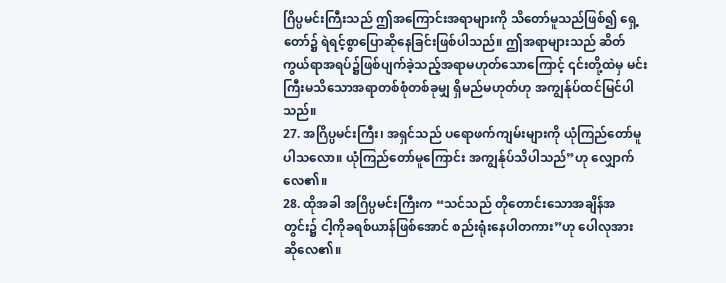ဂြိပ္ပမင်းကြီးသည် ဤအကြောင်းအရာများကို သိတော်မူသည်ဖြစ်၍ ရှေ့တော်၌ ရဲရင့်စွာပြောဆိုနေခြင်းဖြစ်ပါသည်။ ဤအရာများသည် ဆိတ်ကွယ်ရာအရပ်၌ဖြစ်ပျက်ခဲ့သည့်အရာမဟုတ်သောကြောင့် ၎င်းတို့ထဲမှ မင်းကြီးမသိသောအရာတစ်စုံတစ်ခုမျှ ရှိမည်မဟုတ်ဟု အကျွန်ုပ်ထင်မြင်ပါသည်။
27. အဂြိပ္ပမင်းကြီး၊ အရှင်သည် ပရောဖက်ကျမ်းများကို ယုံကြည်တော်မူပါသလော။ ယုံကြည်တော်မူကြောင်း အကျွန်ုပ်သိပါသည်”ဟု လျှောက်လေ၏။
28. ထိုအခါ အဂြိပ္ပမင်းကြီးက “သင်သည် တိုတောင်းသောအချိန်အတွင်း၌ ငါ့ကိုခရစ်ယာန်ဖြစ်အောင် စည်းရုံးနေပါတကား”ဟု ပေါလုအား ဆိုလေ၏။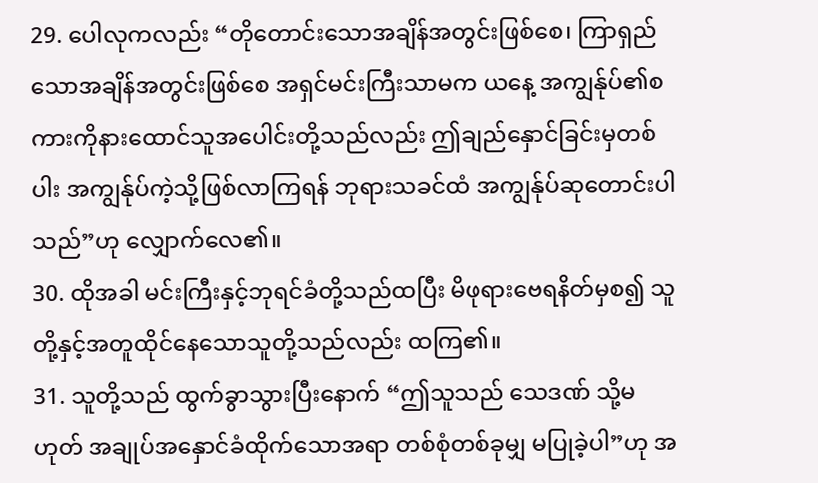29. ပေါလုကလည်း “တိုတောင်းသောအချိန်အတွင်းဖြစ်စေ၊ ကြာရှည်သောအချိန်အတွင်းဖြစ်စေ အရှင်မင်းကြီးသာမက ယနေ့ အကျွန်ုပ်၏စကားကိုနားထောင်သူအပေါင်းတို့သည်လည်း ဤချည်နှောင်ခြင်းမှတစ်ပါး အကျွန်ုပ်ကဲ့သို့ဖြစ်လာကြရန် ဘုရားသခင်ထံ အကျွန်ုပ်ဆုတောင်းပါသည်”ဟု လျှောက်လေ၏။
30. ထိုအခါ မင်းကြီးနှင့်ဘုရင်ခံတို့သည်ထပြီး မိဖုရားဗေရနိတ်မှစ၍ သူတို့နှင့်အတူထိုင်နေသောသူတို့သည်လည်း ထကြ၏။
31. သူတို့သည် ထွက်ခွာသွားပြီးနောက် “ဤသူသည် သေဒဏ် သို့မဟုတ် အချုပ်အနှောင်ခံထိုက်သောအရာ တစ်စုံတစ်ခုမျှ မပြုခဲ့ပါ”ဟု အ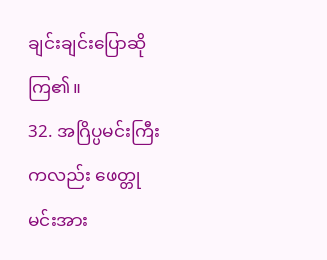ချင်းချင်းပြောဆိုကြ၏။
32. အဂြိပ္ပမင်းကြီးကလည်း ဖေတ္တုမင်းအား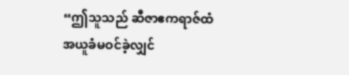“ဤသူသည် ဆီဇာဧကရာဇ်ထံ အယူခံမဝင်ခဲ့လျှင်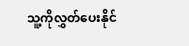သူ့ကိုလွှတ်ပေးနိုင်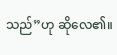သည်”ဟု ဆိုလေ၏။